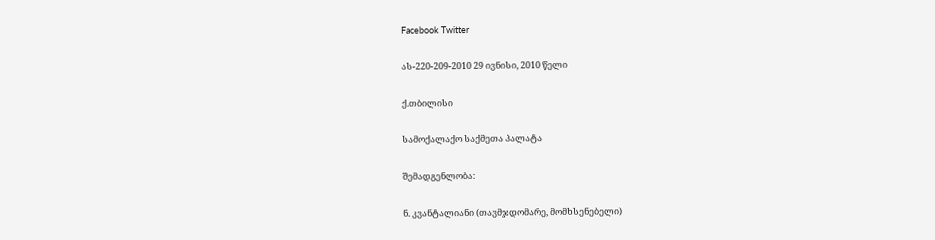Facebook Twitter

ას-220-209-2010 29 ივნისი, 2010 წელი

ქ.თბილისი

სამოქალაქო საქმეთა პალატა

შემადგენლობა:

ნ. კვანტალიანი (თავმჯდომარე, მომხსენებელი)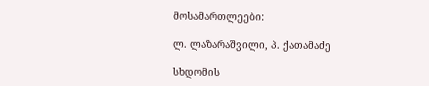მოსამართლეები:

ლ. ლაზარაშვილი, პ. ქათამაძე

სხდომის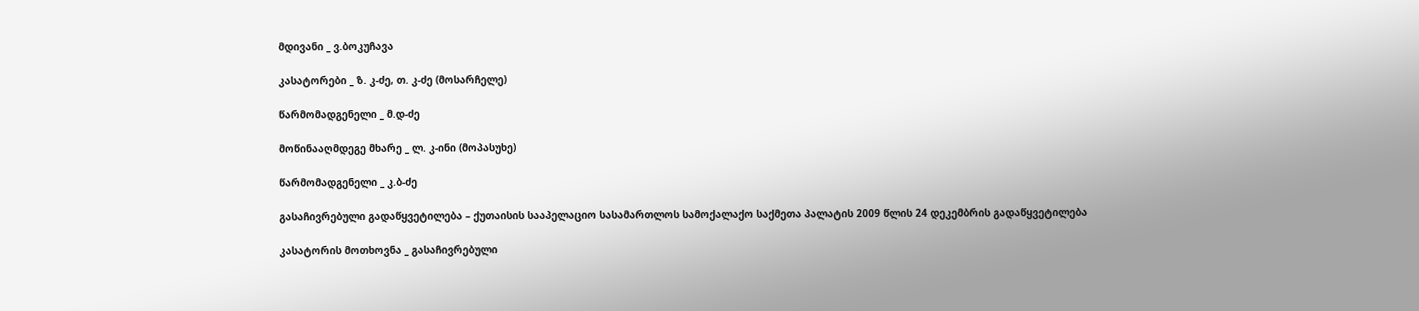მდივანი _ ვ.ბოკუჩავა

კასატორები _ ზ. კ-ძე, თ. კ-ძე (მოსარჩელე)

წარმომადგენელი _ მ.დ-ძე

მოწინააღმდეგე მხარე _ ლ. კ-ინი (მოპასუხე)

წარმომადგენელი _ კ.ბ-ძე

გასაჩივრებული გადაწყვეტილება – ქუთაისის სააპელაციო სასამართლოს სამოქალაქო საქმეთა პალატის 2009 წლის 24 დეკემბრის გადაწყვეტილება

კასატორის მოთხოვნა _ გასაჩივრებული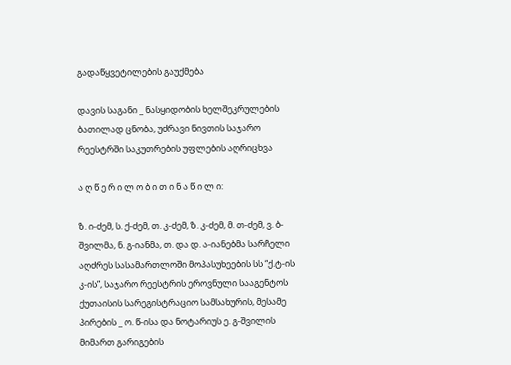გადაწყვეტილების გაუქმება

დავის საგანი _ ნასყიდობის ხელშეკრულების ბათილად ცნობა, უძრავი ნივთის საჯარო რეესტრში საკუთრების უფლების აღრიცხვა

ა ღ წ ე რ ი ლ ო ბ ი თ ი ნ ა წ ი ლ ი:

ზ. ი-ძემ, ს. ქ-ძემ, თ. კ-ძემ, ზ. კ-ძემ, მ. თ-ძემ, ვ. ბ-შვილმა, ნ. გ-იანმა, თ. და დ. ა-იანებმა სარჩელი აღძრეს სასამართლოში მოპასუხეების სს “ქ.ტ-ის კ-ის”, საჯარო რეესტრის ეროვნული სააგენტოს ქუთაისის სარეგისტრაციო სამსახურის, მესამე პირების _ ო. წ-ისა და ნოტარიუს ე. გ-შვილის მიმართ გარიგების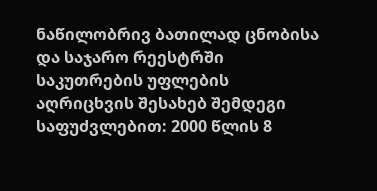ნაწილობრივ ბათილად ცნობისა და საჯარო რეესტრში საკუთრების უფლების აღრიცხვის შესახებ შემდეგი საფუძვლებით: 2000 წლის 8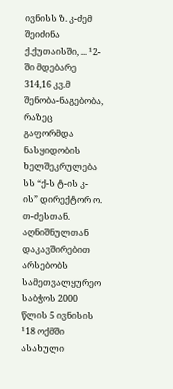ივნისს ზ. კ-ძემ შეიძინა ქ.ქუთაისში, ... ¹2-ში მდებარე 314,16 კვ.მ შენობა-ნაგებობა, რაზეც გაფორმდა ნასყიდობის ხელშეკრულება სს “ქ-ს ტ-ის კ-ის” დირექტორ ო. თ-ძესთან. აღნიშნულთან დაკავშირებით არსებობს სამეთვალყურეო საბჭოს 2000 წლის 5 ივნისის ¹18 ოქმში ასახული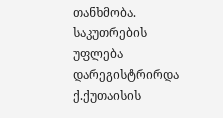თანხმობა. საკუთრების უფლება დარეგისტრირდა ქ.ქუთაისის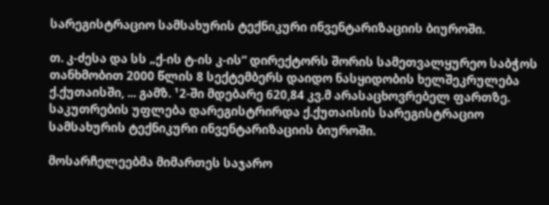სარეგისტრაციო სამსახურის ტექნიკური ინვენტარიზაციის ბიუროში.

თ. კ-ძესა და სს „ქ-ის ტ-ის კ-ის“ დირექტორს შორის სამეთვალყურეო საბჭოს თანხმობით 2000 წლის 8 სექტემბერს დაიდო ნასყიდობის ხელშეკრულება ქ.ქუთაისში, ... გამზ. ¹2-ში მდებარე 620,84 კვ.მ არასაცხოვრებელ ფართზე. საკუთრების უფლება დარეგისტრირდა ქ.ქუთაისის სარეგისტრაციო სამსახურის ტექნიკური ინვენტარიზაციის ბიუროში.

მოსარჩელეებმა მიმართეს საჯარო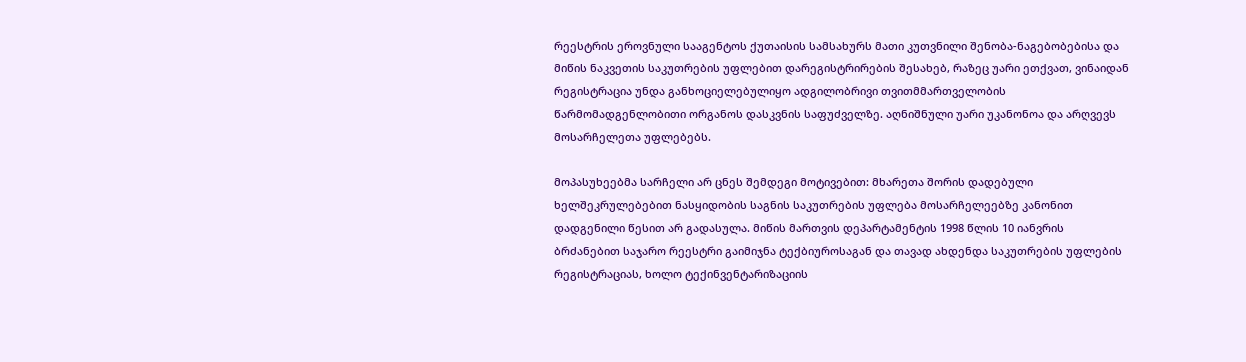რეესტრის ეროვნული სააგენტოს ქუთაისის სამსახურს მათი კუთვნილი შენობა-ნაგებობებისა და მიწის ნაკვეთის საკუთრების უფლებით დარეგისტრირების შესახებ, რაზეც უარი ეთქვათ, ვინაიდან რეგისტრაცია უნდა განხოციელებულიყო ადგილობრივი თვითმმართველობის წარმომადგენლობითი ორგანოს დასკვნის საფუძველზე. აღნიშნული უარი უკანონოა და არღვევს მოსარჩელეთა უფლებებს.

მოპასუხეებმა სარჩელი არ ცნეს შემდეგი მოტივებით: მხარეთა შორის დადებული ხელშეკრულებებით ნასყიდობის საგნის საკუთრების უფლება მოსარჩელეებზე კანონით დადგენილი წესით არ გადასულა. მიწის მართვის დეპარტამენტის 1998 წლის 10 იანვრის ბრძანებით საჯარო რეესტრი გაიმიჯნა ტექბიუროსაგან და თავად ახდენდა საკუთრების უფლების რეგისტრაციას, ხოლო ტექინვენტარიზაციის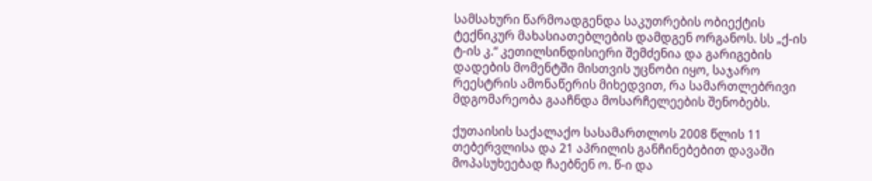სამსახური წარმოადგენდა საკუთრების ობიექტის ტექნიკურ მახასიათებლების დამდგენ ორგანოს. სს „ქ-ის ტ-ის კ.“ კეთილსინდისიერი შემძენია და გარიგების დადების მომენტში მისთვის უცნობი იყო, საჯარო რეესტრის ამონაწერის მიხედვით, რა სამართლებრივი მდგომარეობა გააჩნდა მოსარჩელეების შენობებს.

ქუთაისის საქალაქო სასამართლოს 2008 წლის 11 თებერვლისა და 21 აპრილის განჩინებებით დავაში მოპასუხეებად ჩაებნენ ო. წ-ი და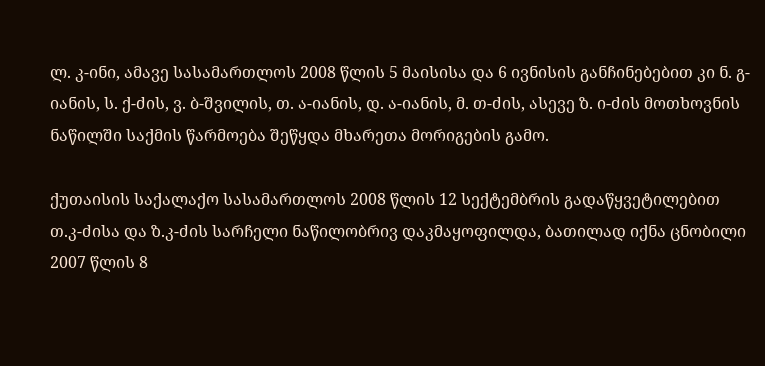ლ. კ-ინი, ამავე სასამართლოს 2008 წლის 5 მაისისა და 6 ივნისის განჩინებებით კი ნ. გ-იანის, ს. ქ-ძის, ვ. ბ-შვილის, თ. ა-იანის, დ. ა-იანის, მ. თ-ძის, ასევე ზ. ი-ძის მოთხოვნის ნაწილში საქმის წარმოება შეწყდა მხარეთა მორიგების გამო.

ქუთაისის საქალაქო სასამართლოს 2008 წლის 12 სექტემბრის გადაწყვეტილებით თ.კ-ძისა და ზ.კ-ძის სარჩელი ნაწილობრივ დაკმაყოფილდა, ბათილად იქნა ცნობილი 2007 წლის 8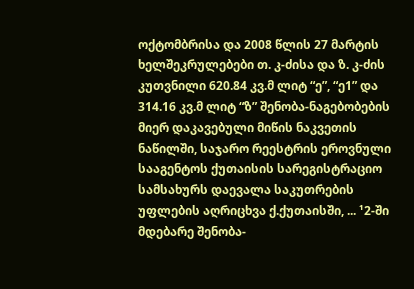ოქტომბრისა და 2008 წლის 27 მარტის ხელშეკრულებები თ. კ-ძისა და ზ. კ-ძის კუთვნილი 620.84 კვ.მ ლიტ “ე”, “ე1” და 314.16 კვ.მ ლიტ “ზ” შენობა-ნაგებობების მიერ დაკავებული მიწის ნაკვეთის ნაწილში, საჯარო რეესტრის ეროვნული სააგენტოს ქუთაისის სარეგისტრაციო სამსახურს დაევალა საკუთრების უფლების აღრიცხვა ქ.ქუთაისში, ... ¹2-ში მდებარე შენობა-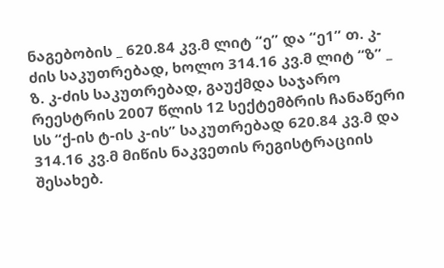ნაგებობის _ 620.84 კვ.მ ლიტ “ე” და “ე1” თ. კ-ძის საკუთრებად, ხოლო 314.16 კვ.მ ლიტ “ზ” _ ზ. კ-ძის საკუთრებად, გაუქმდა საჯარო რეესტრის 2007 წლის 12 სექტემბრის ჩანაწერი სს “ქ-ის ტ-ის კ-ის” საკუთრებად 620.84 კვ.მ და 314.16 კვ.მ მიწის ნაკვეთის რეგისტრაციის შესახებ.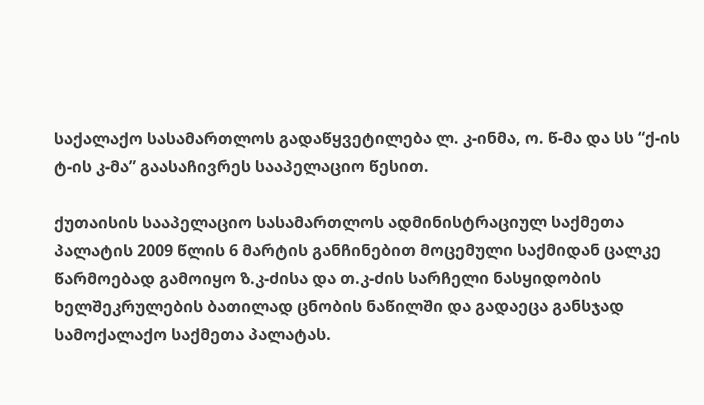საქალაქო სასამართლოს გადაწყვეტილება ლ. კ-ინმა, ო. წ-მა და სს “ქ-ის ტ-ის კ-მა” გაასაჩივრეს სააპელაციო წესით.

ქუთაისის სააპელაციო სასამართლოს ადმინისტრაციულ საქმეთა პალატის 2009 წლის 6 მარტის განჩინებით მოცემული საქმიდან ცალკე წარმოებად გამოიყო ზ.კ-ძისა და თ.კ-ძის სარჩელი ნასყიდობის ხელშეკრულების ბათილად ცნობის ნაწილში და გადაეცა განსჯად სამოქალაქო საქმეთა პალატას.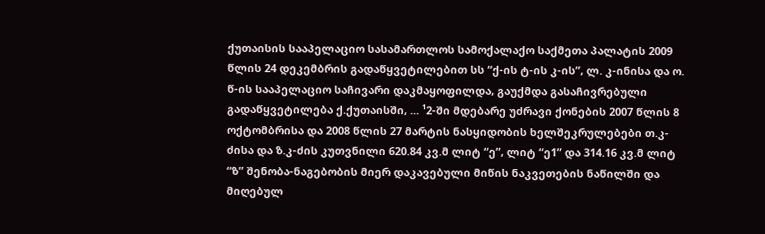ქუთაისის სააპელაციო სასამართლოს სამოქალაქო საქმეთა პალატის 2009 წლის 24 დეკემბრის გადაწყვეტილებით სს “ქ-ის ტ-ის კ-ის”, ლ. კ-ინისა და ო. წ-ის სააპელაციო საჩივარი დაკმაყოფილდა, გაუქმდა გასაჩივრებული გადაწყვეტილება ქ.ქუთაისში, ... ¹2-ში მდებარე უძრავი ქონების 2007 წლის 8 ოქტომბრისა და 2008 წლის 27 მარტის ნასყიდობის ხელშეკრულებები თ.კ-ძისა და ზ.კ-ძის კუთვნილი 620.84 კვ.მ ლიტ “ე”, ლიტ “ე1” და 314.16 კვ.მ ლიტ “ზ” შენობა-ნაგებობის მიერ დაკავებული მიწის ნაკვეთების ნაწილში და მიღებულ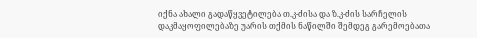იქნა ახალი გადაწყვეტილება თ.კ-ძისა და ზ.კ-ძის სარჩელის დაკმაყოფილებაზე უარის თქმის ნაწილში შემდეგ გარემოებათა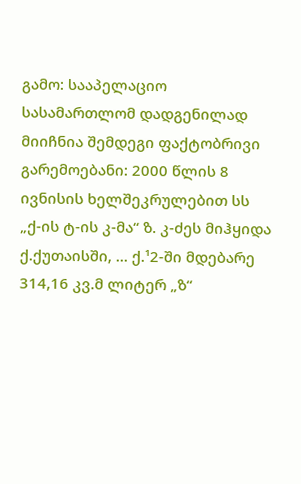გამო: სააპელაციო სასამართლომ დადგენილად მიიჩნია შემდეგი ფაქტობრივი გარემოებანი: 2000 წლის 8 ივნისის ხელშეკრულებით სს „ქ-ის ტ-ის კ-მა“ ზ. კ-ძეს მიჰყიდა ქ.ქუთაისში, ... ქ.¹2-ში მდებარე 314,16 კვ.მ ლიტერ „ზ“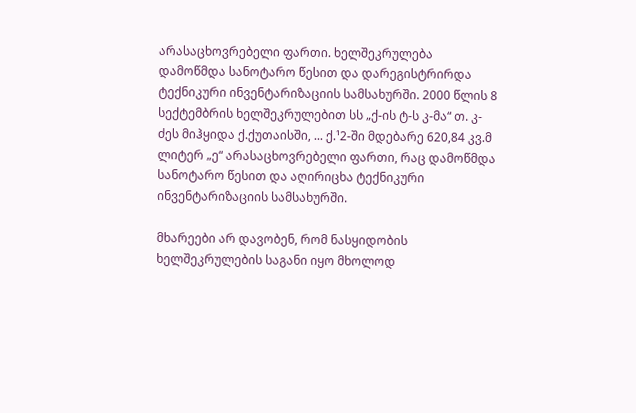არასაცხოვრებელი ფართი. ხელშეკრულება დამოწმდა სანოტარო წესით და დარეგისტრირდა ტექნიკური ინვენტარიზაციის სამსახურში. 2000 წლის 8 სექტემბრის ხელშეკრულებით სს „ქ-ის ტ-ს კ-მა“ თ. კ-ძეს მიჰყიდა ქ.ქუთაისში, ... ქ.¹2-ში მდებარე 620,84 კვ.მ ლიტერ „ე“ არასაცხოვრებელი ფართი, რაც დამოწმდა სანოტარო წესით და აღირიცხა ტექნიკური ინვენტარიზაციის სამსახურში.

მხარეები არ დავობენ, რომ ნასყიდობის ხელშეკრულების საგანი იყო მხოლოდ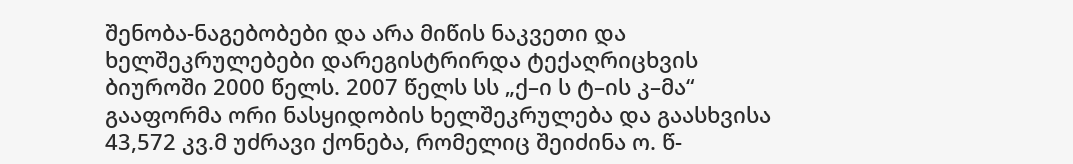შენობა-ნაგებობები და არა მიწის ნაკვეთი და ხელშეკრულებები დარეგისტრირდა ტექაღრიცხვის ბიუროში 2000 წელს. 2007 წელს სს „ქ–ი ს ტ–ის კ–მა“ გააფორმა ორი ნასყიდობის ხელშეკრულება და გაასხვისა 43,572 კვ.მ უძრავი ქონება, რომელიც შეიძინა ო. წ-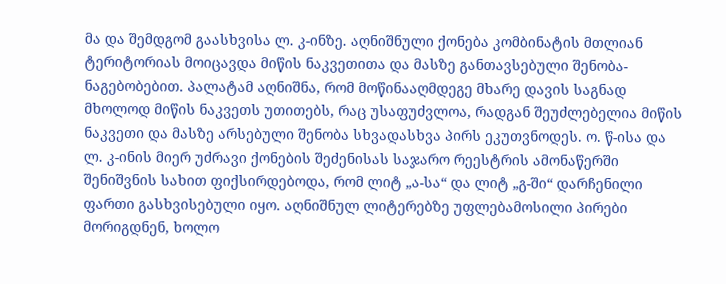მა და შემდგომ გაასხვისა ლ. კ-ინზე. აღნიშნული ქონება კომბინატის მთლიან ტერიტორიას მოიცავდა მიწის ნაკვეთითა და მასზე განთავსებული შენობა-ნაგებობებით. პალატამ აღნიშნა, რომ მოწინააღმდეგე მხარე დავის საგნად მხოლოდ მიწის ნაკვეთს უთითებს, რაც უსაფუძვლოა, რადგან შეუძლებელია მიწის ნაკვეთი და მასზე არსებული შენობა სხვადასხვა პირს ეკუთვნოდეს. ო. წ-ისა და ლ. კ-ინის მიერ უძრავი ქონების შეძენისას საჯარო რეესტრის ამონაწერში შენიშვნის სახით ფიქსირდებოდა, რომ ლიტ „ა-სა“ და ლიტ „გ-ში“ დარჩენილი ფართი გასხვისებული იყო. აღნიშნულ ლიტერებზე უფლებამოსილი პირები მორიგდნენ, ხოლო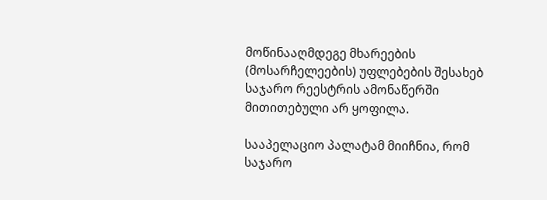მოწინააღმდეგე მხარეების (მოსარჩელეების) უფლებების შესახებ საჯარო რეესტრის ამონაწერში მითითებული არ ყოფილა.

სააპელაციო პალატამ მიიჩნია, რომ საჯარო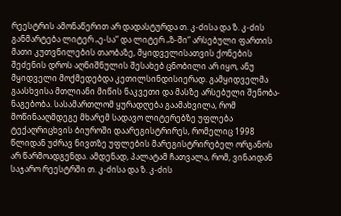რეესტრის ამონაწერით არ დადასტურდა თ. კ-ძისა და ზ. კ-ძის განმარტება ლიტერ „ე-სა“ და ლიტერ „ზ-ში“ არსებული ფართის მათი კუთვნილების თაობაზე, მყიდველისათვის ქონების შეძენის დროს აღნიშნულის შესახებ ცნობილი არ იყო, ანუ მყიდველი მოქმედებდა კეთილსინდისიერად. გამყიდველმა გაასხვისა მთლიანი მიწის ნაკვეთი და მასზე არსებული შენობა-ნაგებობა. სასამართლომ ყურადღება გაამახვილა, რომ მოწინააღმდეგე მხარემ სადავო ლიტერებზე უფლება ტექაღრიცხვის ბიუროში დაარეგისტრირეს, რომელიც 1998 წლიდან უძრავ ნივთზე უფლების მარეგისტრირებელ ორგანოს არ წარმოადგენდა. ამდენად, პალატამ ჩათვალა, რომ, ვინაიდან საჯარო რეესტრში თ. კ-ძისა და ზ. კ-ძის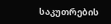საკუთრების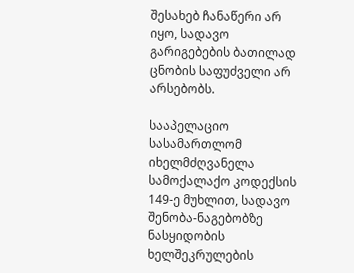შესახებ ჩანაწერი არ იყო, სადავო გარიგებების ბათილად ცნობის საფუძველი არ არსებობს.

სააპელაციო სასამართლომ იხელმძღვანელა სამოქალაქო კოდექსის 149-ე მუხლით, სადავო შენობა-ნაგებობზე ნასყიდობის ხელშეკრულების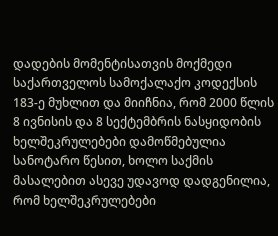დადების მომენტისათვის მოქმედი საქართველოს სამოქალაქო კოდექსის 183-ე მუხლით და მიიჩნია, რომ 2000 წლის 8 ივნისის და 8 სექტემბრის ნასყიდობის ხელშეკრულებები დამოწმებულია სანოტარო წესით, ხოლო საქმის მასალებით ასევე უდავოდ დადგენილია, რომ ხელშეკრულებები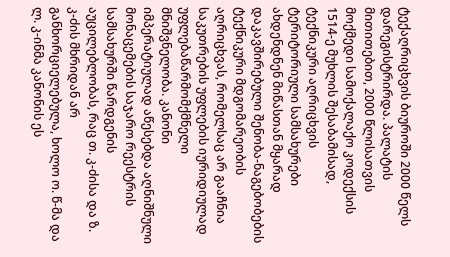ტექაღრიცხვის ბიუროში 2000 წელს დარეგისტრირდა. პალატის მითითებით, 2000 წლისათვის მოქმედი სამოქალაქო კოდექსის 1514-ე მუხლის შესაბამისად, ტექნიკური აღრიცხვის ტერიტორიული სამსახურები ახდენდნენ მიწასთან მყარად დაკავშირებული შენობა-ნაგებობების ტექნიკური მდგომარეობის აღრიცხვას, რომელსაც არ გააჩნია საკუთრების უფლების იურიდიულად უფლებაწარმომქმნელი მნიშვნელობა. კანონი იმპერატიულად აწესებდა აღნიშნული მონაცემების საჯარო რეესტრის სამსახურში წარდგენის აუცილებლობას, რაც თ. კ-ძისა და ზ. კ-ძის მხრიდან არ განხორციელებულა, ხოლო ო. წ-მა და ლ. კ-ინმა კანონის ეს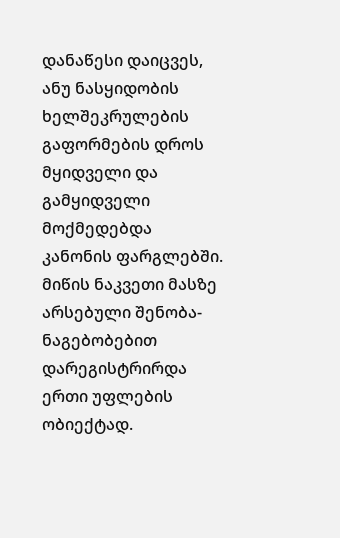დანაწესი დაიცვეს, ანუ ნასყიდობის ხელშეკრულების გაფორმების დროს მყიდველი და გამყიდველი მოქმედებდა კანონის ფარგლებში. მიწის ნაკვეთი მასზე არსებული შენობა-ნაგებობებით დარეგისტრირდა ერთი უფლების ობიექტად.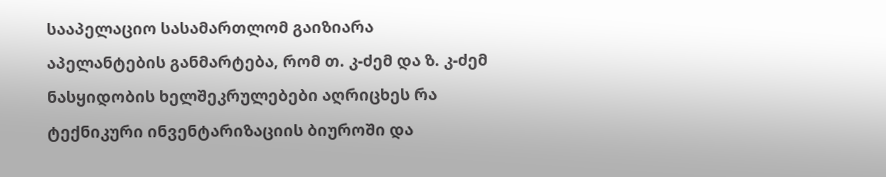სააპელაციო სასამართლომ გაიზიარა აპელანტების განმარტება, რომ თ. კ-ძემ და ზ. კ-ძემ ნასყიდობის ხელშეკრულებები აღრიცხეს რა ტექნიკური ინვენტარიზაციის ბიუროში და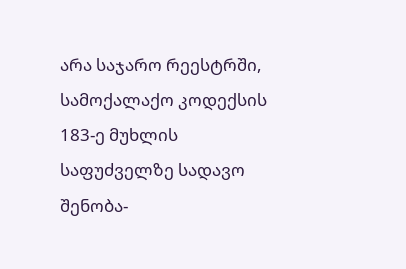არა საჯარო რეესტრში, სამოქალაქო კოდექსის 183-ე მუხლის საფუძველზე სადავო შენობა-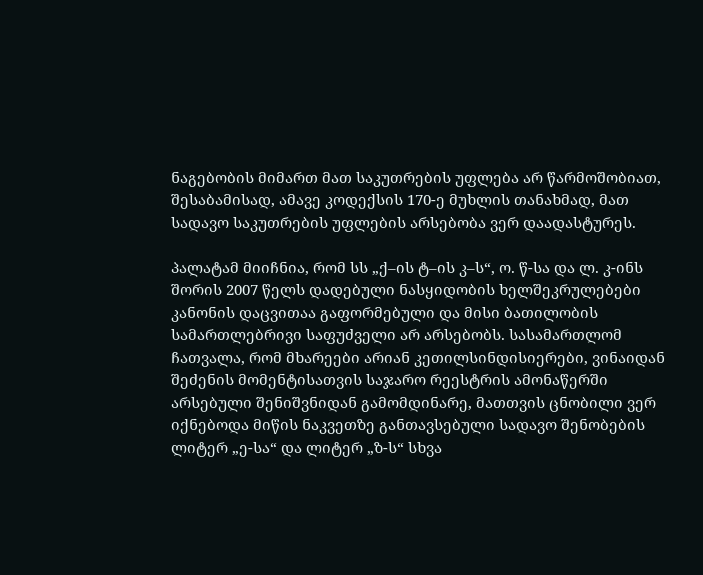ნაგებობის მიმართ მათ საკუთრების უფლება არ წარმოშობიათ, შესაბამისად, ამავე კოდექსის 170-ე მუხლის თანახმად, მათ სადავო საკუთრების უფლების არსებობა ვერ დაადასტურეს.

პალატამ მიიჩნია, რომ სს „ქ–ის ტ–ის კ–ს“, ო. წ-სა და ლ. კ-ინს შორის 2007 წელს დადებული ნასყიდობის ხელშეკრულებები კანონის დაცვითაა გაფორმებული და მისი ბათილობის სამართლებრივი საფუძველი არ არსებობს. სასამართლომ ჩათვალა, რომ მხარეები არიან კეთილსინდისიერები, ვინაიდან შეძენის მომენტისათვის საჯარო რეესტრის ამონაწერში არსებული შენიშვნიდან გამომდინარე, მათთვის ცნობილი ვერ იქნებოდა მიწის ნაკვეთზე განთავსებული სადავო შენობების ლიტერ „ე-სა“ და ლიტერ „ზ-ს“ სხვა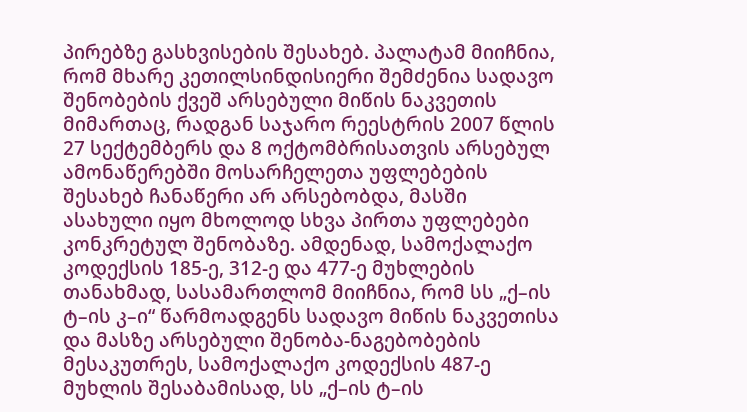პირებზე გასხვისების შესახებ. პალატამ მიიჩნია, რომ მხარე კეთილსინდისიერი შემძენია სადავო შენობების ქვეშ არსებული მიწის ნაკვეთის მიმართაც, რადგან საჯარო რეესტრის 2007 წლის 27 სექტემბერს და 8 ოქტომბრისათვის არსებულ ამონაწერებში მოსარჩელეთა უფლებების შესახებ ჩანაწერი არ არსებობდა, მასში ასახული იყო მხოლოდ სხვა პირთა უფლებები კონკრეტულ შენობაზე. ამდენად, სამოქალაქო კოდექსის 185-ე, 312-ე და 477-ე მუხლების თანახმად, სასამართლომ მიიჩნია, რომ სს „ქ–ის ტ–ის კ–ი“ წარმოადგენს სადავო მიწის ნაკვეთისა და მასზე არსებული შენობა-ნაგებობების მესაკუთრეს, სამოქალაქო კოდექსის 487-ე მუხლის შესაბამისად, სს „ქ–ის ტ–ის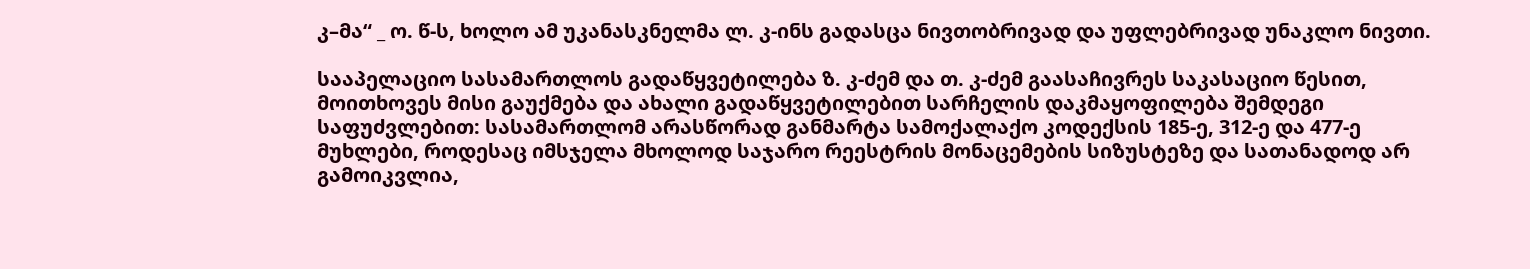კ–მა“ _ ო. წ-ს, ხოლო ამ უკანასკნელმა ლ. კ-ინს გადასცა ნივთობრივად და უფლებრივად უნაკლო ნივთი.

სააპელაციო სასამართლოს გადაწყვეტილება ზ. კ-ძემ და თ. კ-ძემ გაასაჩივრეს საკასაციო წესით, მოითხოვეს მისი გაუქმება და ახალი გადაწყვეტილებით სარჩელის დაკმაყოფილება შემდეგი საფუძვლებით: სასამართლომ არასწორად განმარტა სამოქალაქო კოდექსის 185-ე, 312-ე და 477-ე მუხლები, როდესაც იმსჯელა მხოლოდ საჯარო რეესტრის მონაცემების სიზუსტეზე და სათანადოდ არ გამოიკვლია,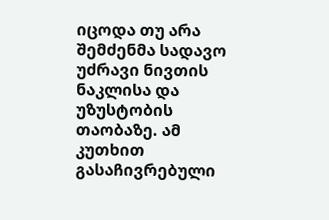იცოდა თუ არა შემძენმა სადავო უძრავი ნივთის ნაკლისა და უზუსტობის თაობაზე. ამ კუთხით გასაჩივრებული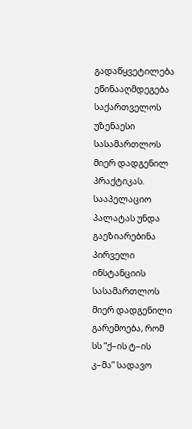გადაწყვეტილება ეწინააღმდეგება საქართველოს უზენაესი სასამართლოს მიერ დადგენილ პრაქტიკას. სააპელაციო პალატას უნდა გაეზიარებინა პირველი ინსტანციის სასამართლოს მიერ დადგენილი გარემოება, რომ სს “ქ–ის ტ–ის კ–მა” სადავო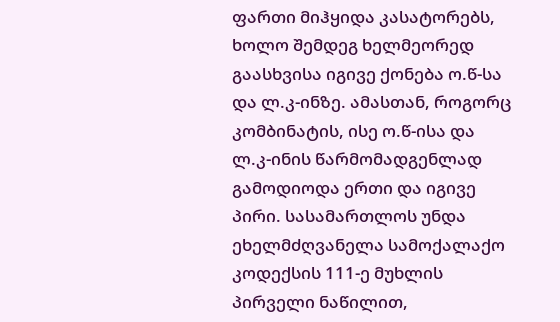ფართი მიჰყიდა კასატორებს, ხოლო შემდეგ ხელმეორედ გაასხვისა იგივე ქონება ო.წ-სა და ლ.კ-ინზე. ამასთან, როგორც კომბინატის, ისე ო.წ-ისა და ლ.კ-ინის წარმომადგენლად გამოდიოდა ერთი და იგივე პირი. სასამართლოს უნდა ეხელმძღვანელა სამოქალაქო კოდექსის 111-ე მუხლის პირველი ნაწილით,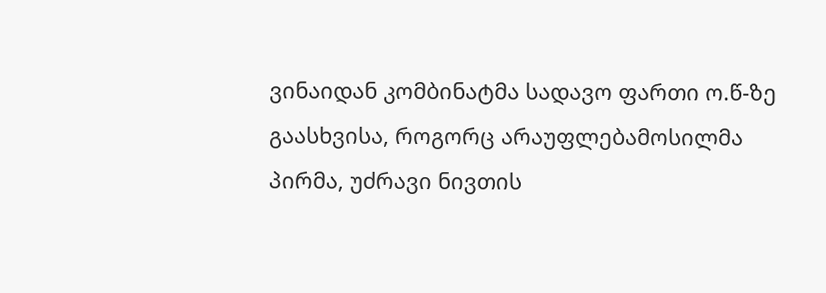ვინაიდან კომბინატმა სადავო ფართი ო.წ-ზე გაასხვისა, როგორც არაუფლებამოსილმა პირმა, უძრავი ნივთის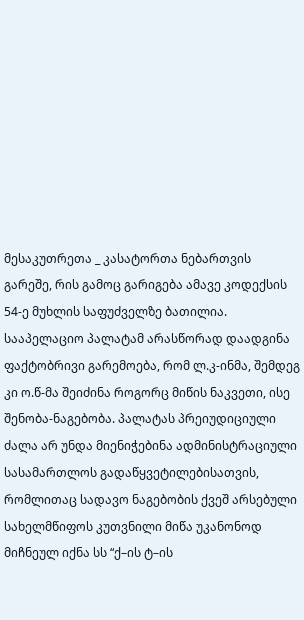მესაკუთრეთა _ კასატორთა ნებართვის გარეშე, რის გამოც გარიგება ამავე კოდექსის 54-ე მუხლის საფუძველზე ბათილია. სააპელაციო პალატამ არასწორად დაადგინა ფაქტობრივი გარემოება, რომ ლ.კ-ინმა, შემდეგ კი ო.წ-მა შეიძინა როგორც მიწის ნაკვეთი, ისე შენობა-ნაგებობა. პალატას პრეიუდიციული ძალა არ უნდა მიენიჭებინა ადმინისტრაციული სასამართლოს გადაწყვეტილებისათვის, რომლითაც სადავო ნაგებობის ქვეშ არსებული სახელმწიფოს კუთვნილი მიწა უკანონოდ მიჩნეულ იქნა სს “ქ–ის ტ–ის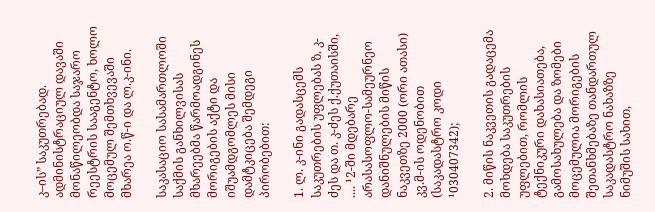კ–ის” საკუთრებად. ადმინისტრაციულ დავაში მონაწილეობდა საჯარო რეესტრის სააგენტო, ხოლო მოცემულ შემთხვევაში მხარეა ო.წ-ი და ლ.კ-ინი.

საკასაციო სასამართლოში საქმის განხილვისას მხარეებმა წარმოადგინეს მორიგების აქტი და იშუამდგომლეს მისი დამტკიცება შემდეგი პირობებით:

1. ლ. კ-ინი გადასცემს საკუთრების უფლებას ზ. კ-ძეს და თ. კ-ძეს ქ.ქუთაისში, .... ¹2-ში მდებარე არასასოფლო-სამეურნეო დანიშნულების მიწის ნაკვეთზე 2000 (ორი ათასი) კვ.მ-ის ოდენობით (საკადასტრო კოდი ¹030407342);

2. მიწის ნაკვეთის გადაცემა მოხდება საკუთრების უფლებით, რომლის ტექნიკური დახასიათება, გამოსახულება და ზომები მოცემულია მორიგების შეთანხმებაზე თანდართულ საკადასტრო ნახაზზე ნიმუშის სახით,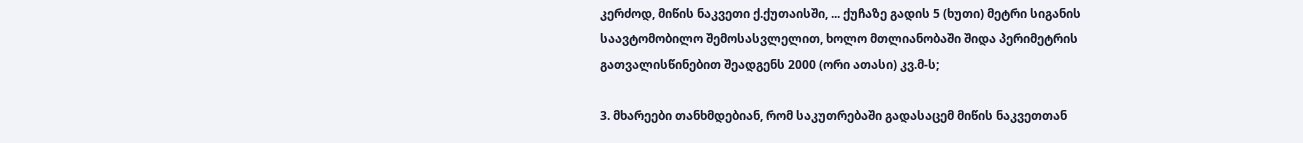კერძოდ, მიწის ნაკვეთი ქ.ქუთაისში, ... ქუჩაზე გადის 5 (ხუთი) მეტრი სიგანის საავტომობილო შემოსასვლელით, ხოლო მთლიანობაში შიდა პერიმეტრის გათვალისწინებით შეადგენს 2000 (ორი ათასი) კვ.მ-ს;

3. მხარეები თანხმდებიან, რომ საკუთრებაში გადასაცემ მიწის ნაკვეთთან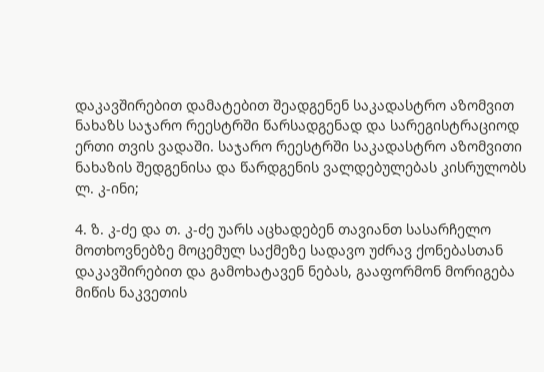დაკავშირებით დამატებით შეადგენენ საკადასტრო აზომვით ნახაზს საჯარო რეესტრში წარსადგენად და სარეგისტრაციოდ ერთი თვის ვადაში. საჯარო რეესტრში საკადასტრო აზომვითი ნახაზის შედგენისა და წარდგენის ვალდებულებას კისრულობს ლ. კ-ინი;

4. ზ. კ-ძე და თ. კ-ძე უარს აცხადებენ თავიანთ სასარჩელო მოთხოვნებზე მოცემულ საქმეზე სადავო უძრავ ქონებასთან დაკავშირებით და გამოხატავენ ნებას, გააფორმონ მორიგება მიწის ნაკვეთის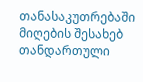თანასაკუთრებაში მიღების შესახებ თანდართული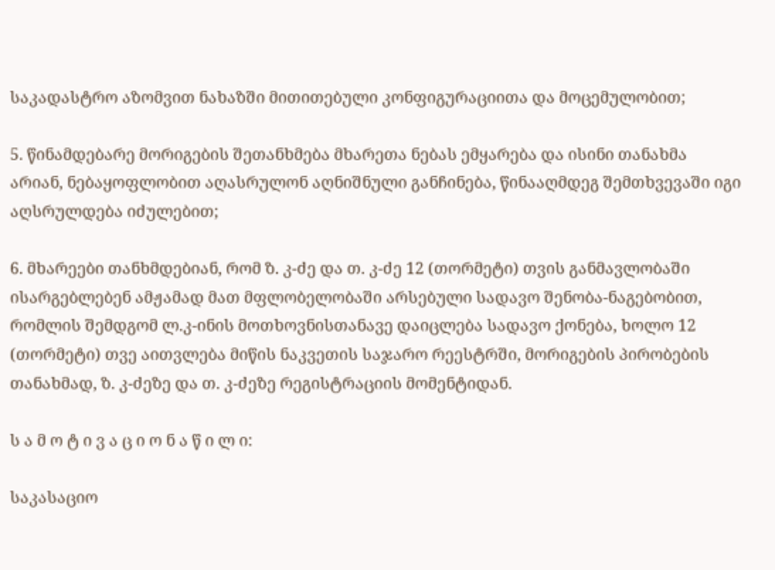საკადასტრო აზომვით ნახაზში მითითებული კონფიგურაციითა და მოცემულობით;

5. წინამდებარე მორიგების შეთანხმება მხარეთა ნებას ემყარება და ისინი თანახმა არიან, ნებაყოფლობით აღასრულონ აღნიშნული განჩინება, წინააღმდეგ შემთხვევაში იგი აღსრულდება იძულებით;

6. მხარეები თანხმდებიან, რომ ზ. კ-ძე და თ. კ-ძე 12 (თორმეტი) თვის განმავლობაში ისარგებლებენ ამჟამად მათ მფლობელობაში არსებული სადავო შენობა-ნაგებობით, რომლის შემდგომ ლ.კ-ინის მოთხოვნისთანავე დაიცლება სადავო ქონება, ხოლო 12 (თორმეტი) თვე აითვლება მიწის ნაკვეთის საჯარო რეესტრში, მორიგების პირობების თანახმად, ზ. კ-ძეზე და თ. კ-ძეზე რეგისტრაციის მომენტიდან.

ს ა მ ო ტ ი ვ ა ც ი ო ნ ა წ ი ლ ი:

საკასაციო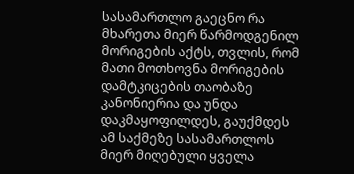სასამართლო გაეცნო რა მხარეთა მიერ წარმოდგენილ მორიგების აქტს, თვლის, რომ მათი მოთხოვნა მორიგების დამტკიცების თაობაზე კანონიერია და უნდა დაკმაყოფილდეს, გაუქმდეს ამ საქმეზე სასამართლოს მიერ მიღებული ყველა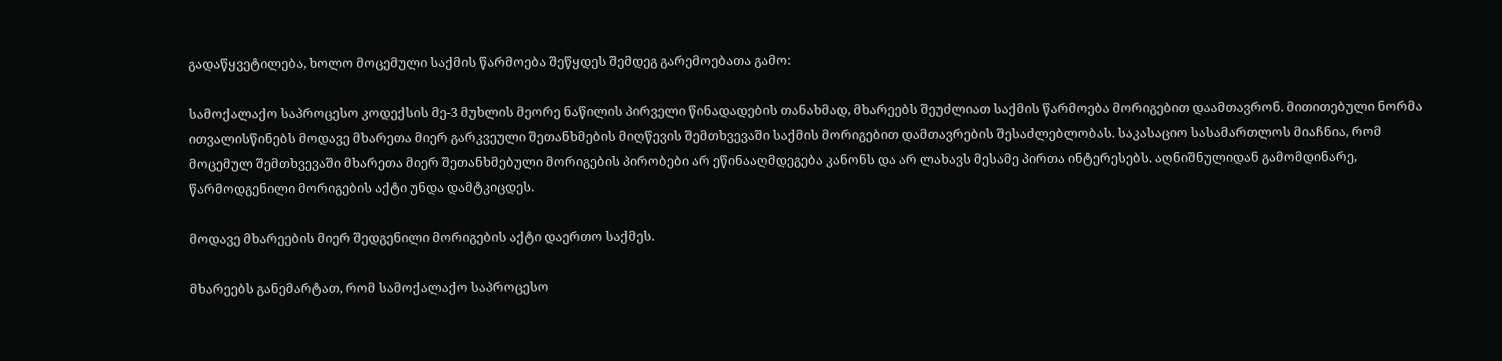გადაწყვეტილება, ხოლო მოცემული საქმის წარმოება შეწყდეს შემდეგ გარემოებათა გამო:

სამოქალაქო საპროცესო კოდექსის მე-3 მუხლის მეორე ნაწილის პირველი წინადადების თანახმად, მხარეებს შეუძლიათ საქმის წარმოება მორიგებით დაამთავრონ. მითითებული ნორმა ითვალისწინებს მოდავე მხარეთა მიერ გარკვეული შეთანხმების მიღწევის შემთხვევაში საქმის მორიგებით დამთავრების შესაძლებლობას. საკასაციო სასამართლოს მიაჩნია, რომ მოცემულ შემთხვევაში მხარეთა მიერ შეთანხმებული მორიგების პირობები არ ეწინააღმდეგება კანონს და არ ლახავს მესამე პირთა ინტერესებს. აღნიშნულიდან გამომდინარე, წარმოდგენილი მორიგების აქტი უნდა დამტკიცდეს.

მოდავე მხარეების მიერ შედგენილი მორიგების აქტი დაერთო საქმეს.

მხარეებს განემარტათ, რომ სამოქალაქო საპროცესო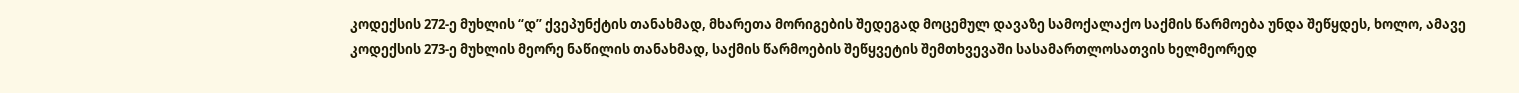კოდექსის 272-ე მუხლის “დ” ქვეპუნქტის თანახმად, მხარეთა მორიგების შედეგად მოცემულ დავაზე სამოქალაქო საქმის წარმოება უნდა შეწყდეს, ხოლო, ამავე კოდექსის 273-ე მუხლის მეორე ნაწილის თანახმად, საქმის წარმოების შეწყვეტის შემთხვევაში სასამართლოსათვის ხელმეორედ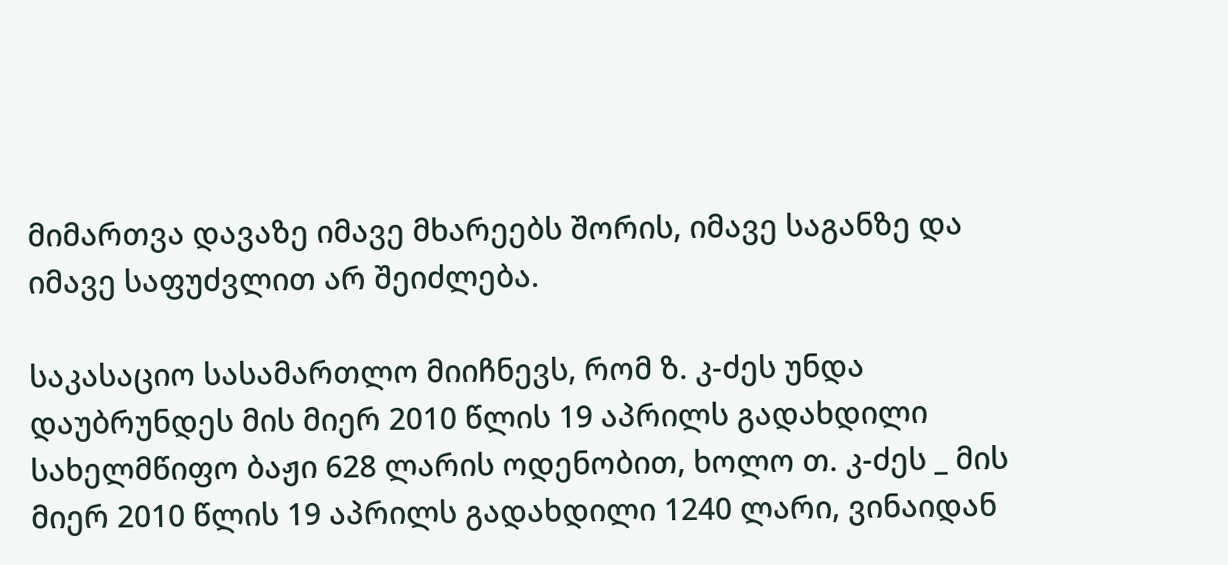მიმართვა დავაზე იმავე მხარეებს შორის, იმავე საგანზე და იმავე საფუძვლით არ შეიძლება.

საკასაციო სასამართლო მიიჩნევს, რომ ზ. კ-ძეს უნდა დაუბრუნდეს მის მიერ 2010 წლის 19 აპრილს გადახდილი სახელმწიფო ბაჟი 628 ლარის ოდენობით, ხოლო თ. კ-ძეს _ მის მიერ 2010 წლის 19 აპრილს გადახდილი 1240 ლარი, ვინაიდან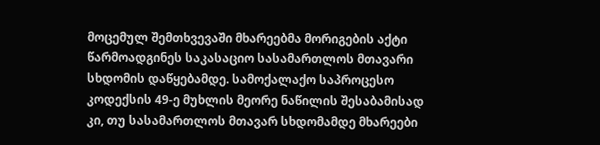მოცემულ შემთხვევაში მხარეებმა მორიგების აქტი წარმოადგინეს საკასაციო სასამართლოს მთავარი სხდომის დაწყებამდე. სამოქალაქო საპროცესო კოდექსის 49-ე მუხლის მეორე ნაწილის შესაბამისად კი, თუ სასამართლოს მთავარ სხდომამდე მხარეები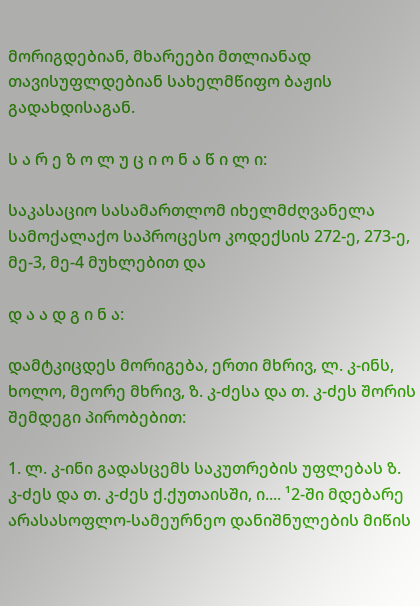მორიგდებიან, მხარეები მთლიანად თავისუფლდებიან სახელმწიფო ბაჟის გადახდისაგან.

ს ა რ ე ზ ო ლ უ ც ი ო ნ ა წ ი ლ ი:

საკასაციო სასამართლომ იხელმძღვანელა სამოქალაქო საპროცესო კოდექსის 272-ე, 273-ე, მე-3, მე-4 მუხლებით და

დ ა ა დ გ ი ნ ა:

დამტკიცდეს მორიგება, ერთი მხრივ, ლ. კ-ინს, ხოლო, მეორე მხრივ, ზ. კ-ძესა და თ. კ-ძეს შორის შემდეგი პირობებით:

1. ლ. კ-ინი გადასცემს საკუთრების უფლებას ზ. კ-ძეს და თ. კ-ძეს ქ.ქუთაისში, ი.... ¹2-ში მდებარე არასასოფლო-სამეურნეო დანიშნულების მიწის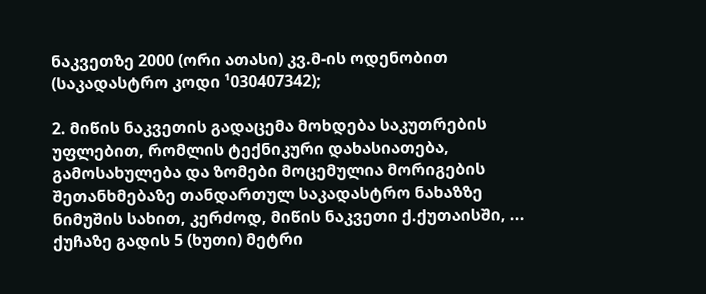ნაკვეთზე 2000 (ორი ათასი) კვ.მ-ის ოდენობით (საკადასტრო კოდი ¹030407342);

2. მიწის ნაკვეთის გადაცემა მოხდება საკუთრების უფლებით, რომლის ტექნიკური დახასიათება, გამოსახულება და ზომები მოცემულია მორიგების შეთანხმებაზე თანდართულ საკადასტრო ნახაზზე ნიმუშის სახით, კერძოდ, მიწის ნაკვეთი ქ.ქუთაისში, ... ქუჩაზე გადის 5 (ხუთი) მეტრი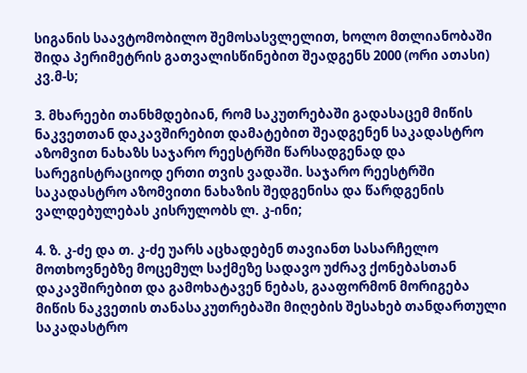სიგანის საავტომობილო შემოსასვლელით, ხოლო მთლიანობაში შიდა პერიმეტრის გათვალისწინებით შეადგენს 2000 (ორი ათასი) კვ.მ-ს;

3. მხარეები თანხმდებიან, რომ საკუთრებაში გადასაცემ მიწის ნაკვეთთან დაკავშირებით დამატებით შეადგენენ საკადასტრო აზომვით ნახაზს საჯარო რეესტრში წარსადგენად და სარეგისტრაციოდ ერთი თვის ვადაში. საჯარო რეესტრში საკადასტრო აზომვითი ნახაზის შედგენისა და წარდგენის ვალდებულებას კისრულობს ლ. კ-ინი;

4. ზ. კ-ძე და თ. კ-ძე უარს აცხადებენ თავიანთ სასარჩელო მოთხოვნებზე მოცემულ საქმეზე სადავო უძრავ ქონებასთან დაკავშირებით და გამოხატავენ ნებას, გააფორმონ მორიგება მიწის ნაკვეთის თანასაკუთრებაში მიღების შესახებ თანდართული საკადასტრო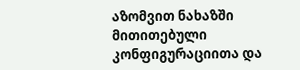აზომვით ნახაზში მითითებული კონფიგურაციითა და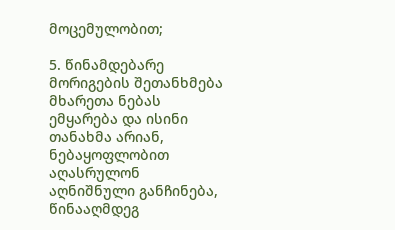მოცემულობით;

5. წინამდებარე მორიგების შეთანხმება მხარეთა ნებას ემყარება და ისინი თანახმა არიან, ნებაყოფლობით აღასრულონ აღნიშნული განჩინება, წინააღმდეგ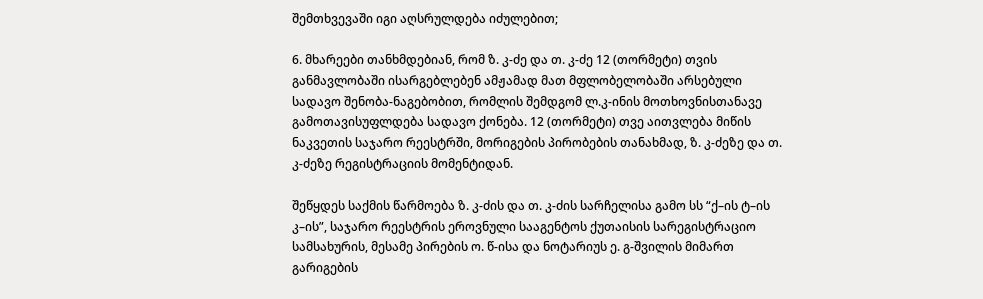შემთხვევაში იგი აღსრულდება იძულებით;

6. მხარეები თანხმდებიან, რომ ზ. კ-ძე და თ. კ-ძე 12 (თორმეტი) თვის განმავლობაში ისარგებლებენ ამჟამად მათ მფლობელობაში არსებული სადავო შენობა-ნაგებობით, რომლის შემდგომ ლ.კ-ინის მოთხოვნისთანავე გამოთავისუფლდება სადავო ქონება. 12 (თორმეტი) თვე აითვლება მიწის ნაკვეთის საჯარო რეესტრში, მორიგების პირობების თანახმად, ზ. კ-ძეზე და თ. კ-ძეზე რეგისტრაციის მომენტიდან.

შეწყდეს საქმის წარმოება ზ. კ-ძის და თ. კ-ძის სარჩელისა გამო სს “ქ–ის ტ–ის კ–ის”, საჯარო რეესტრის ეროვნული სააგენტოს ქუთაისის სარეგისტრაციო სამსახურის, მესამე პირების ო. წ-ისა და ნოტარიუს ე. გ-შვილის მიმართ გარიგების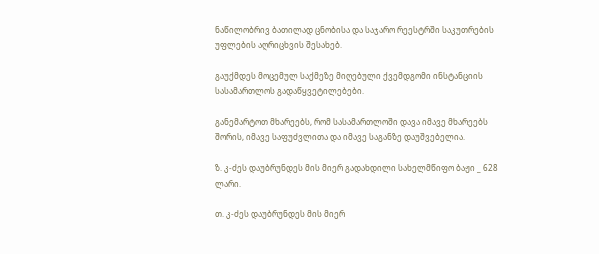ნაწილობრივ ბათილად ცნობისა და საჯარო რეესტრში საკუთრების უფლების აღრიცხვის შესახებ.

გაუქმდეს მოცემულ საქმეზე მიღებული ქვემდგომი ინსტანციის სასამართლოს გადაწყვეტილებები.

განემარტოთ მხარეებს, რომ სასამართლოში დავა იმავე მხარეებს შორის, იმავე საფუძვლითა და იმავე საგანზე დაუშვებელია.

ზ. კ-ძეს დაუბრუნდეს მის მიერ გადახდილი სახელმწიფო ბაჟი _ 628 ლარი.

თ. კ-ძეს დაუბრუნდეს მის მიერ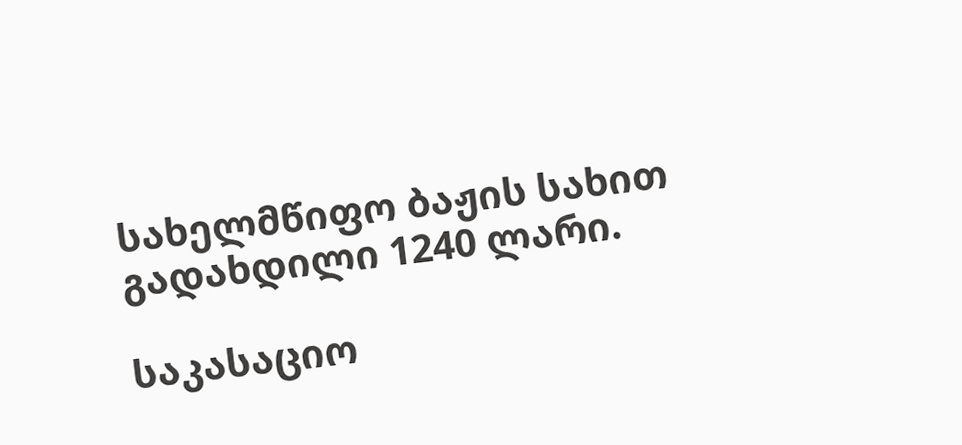სახელმწიფო ბაჟის სახით გადახდილი 1240 ლარი.

საკასაციო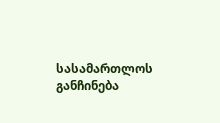სასამართლოს განჩინება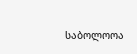საბოლოოა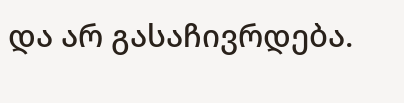და არ გასაჩივრდება.